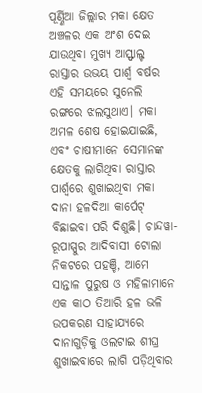ପୂର୍ଣ୍ଣିଆ ଜିଲ୍ଲାର ମକା କ୍ଷେତ ଅଞ୍ଚଳର ଏକ ଅଂଶ ଦେଇ ଯାଉଥିବା ମୁଖ୍ୟ ଆସ୍ଫାଲ୍ଟ ରାସ୍ତାର ଉଭୟ ପାର୍ଶ୍ୱ ବର୍ଷର ଏହି ସମୟରେ ସୁନେଲି ରଙ୍ଗରେ ଝଲସୁଥାଏ। ମକା ଅମଳ ଶେଷ ହୋଇଯାଇଛି, ଏବଂ ଚାଷୀମାନେ ସେମାନଙ୍କ କ୍ଷେତକୁ ଲାଗିଥିବା ରାସ୍ତାର ପାର୍ଶ୍ୱରେ ଶୁଖାଇଥିବା ମକା ଦାନା ହଳଦିଆ କାର୍ପେଟ୍ ବିଛାଇବା ପରି ଦିଶୁଛି। ଚାନ୍ଦୱା-ରୂପାସ୍ପୁର ଆଦିବାସୀ ଟୋଲା ନିକଟରେ ପହଞ୍ଚି, ଆମେ ସାନ୍ତାଳ ପୁରୁଷ ଓ ମହିଳାମାନେ ଏକ କାଠ ତିଆରି ହଳ ଭଳି ଉପକରଣ ସାହାଯ୍ୟରେ ଦାନାଗୁଡ଼ିକୁ ଓଲଟାଇ ଶୀଘ୍ର ଶୁଖାଇବାରେ ଲାଗି ପଡ଼ିଥିବାର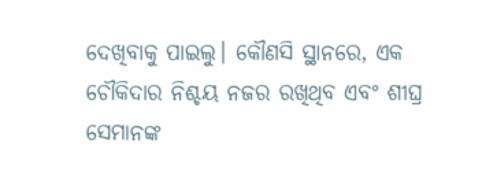ଦେଖିବାକୁ ପାଇଲୁ। କୌଣସି ସ୍ଥାନରେ, ଏକ ଚୌକିଦାର ନିଶ୍ଚୟ ନଜର ରଖିଥିବ ଏବଂ ଶୀଘ୍ର ସେମାନଙ୍କ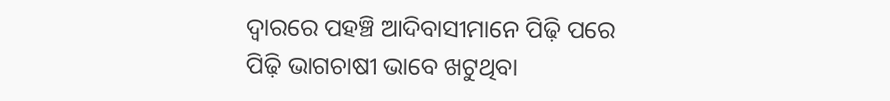ଦ୍ୱାରରେ ପହଞ୍ଚି ଆଦିବାସୀମାନେ ପିଢ଼ି ପରେ ପିଢ଼ି ଭାଗଚାଷୀ ଭାବେ ଖଟୁଥିବା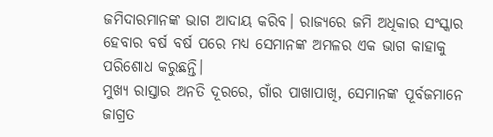ଜମିଦାରମାନଙ୍କ ଭାଗ ଆଦାୟ କରିବ। ରାଜ୍ୟରେ ଜମି ଅଧିକାର ସଂସ୍କାର ହେବାର ବର୍ଷ ବର୍ଷ ପରେ ମଧ୍ୟ ସେମାନଙ୍କ ଅମଳର ଏକ ଭାଗ କାହାକୁ ପରିଶୋଧ କରୁଛନ୍ତି।
ମୁଖ୍ୟ ରାସ୍ତାର ଅନତି ଦୂରରେ, ଗାଁର ପାଖାପାଖି, ସେମାନଙ୍କ ପୂର୍ବଜମାନେ ଜାଗ୍ରତ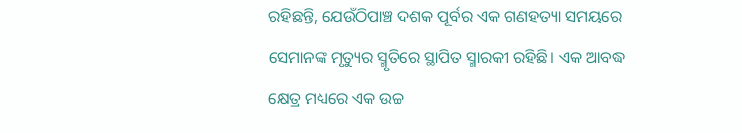ରହିଛନ୍ତି, ଯେଉଁଠିପାଞ୍ଚ ଦଶକ ପୂର୍ବର ଏକ ଗଣହତ୍ୟା ସମୟରେ ସେମାନଙ୍କ ମୃତ୍ୟୁର ସ୍ମୃତିରେ ସ୍ଥାପିତ ସ୍ମାରକୀ ରହିଛି। ଏକ ଆବଦ୍ଧ କ୍ଷେତ୍ର ମଧ୍ୟରେ ଏକ ଉଚ୍ଚ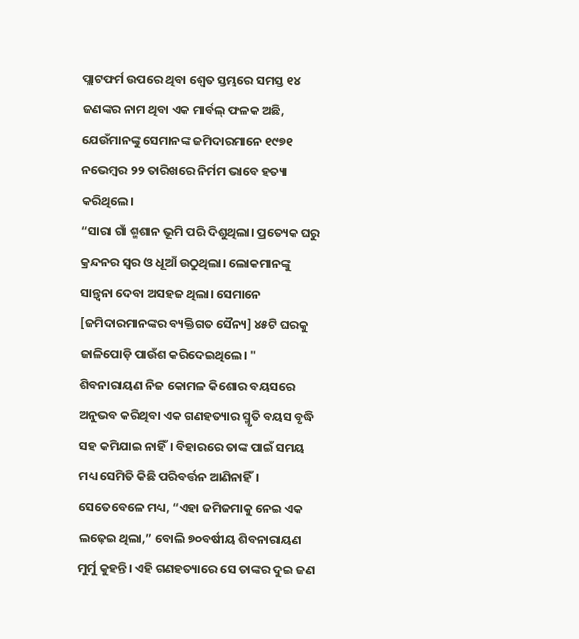ପ୍ଲାଟଫର୍ମ ଉପରେ ଥିବା ଶ୍ୱେତ ସ୍ତମ୍ଭରେ ସମସ୍ତ ୧୪ ଜଣଙ୍କର ନାମ ଥିବା ଏକ ମାର୍ବଲ୍ ଫଳକ ଅଛି, ଯେଉଁମାନଙ୍କୁ ସେମାନଙ୍କ ଜମିଦାରମାନେ ୧୯୭୧ ନଭେମ୍ବର ୨୨ ତାରିଖରେ ନିର୍ମମ ଭାବେ ହତ୍ୟା କରିଥିଲେ।
“ସାରା ଗାଁ ଶ୍ମଶାନ ଭୂମି ପରି ଦିଶୁଥିଲା। ପ୍ରତ୍ୟେକ ଘରୁ କ୍ରନ୍ଦନର ସ୍ୱର ଓ ଧୂଆଁ ଉଠୁଥିଲା। ଲୋକମାନଙ୍କୁ ସାନ୍ତ୍ୱନା ଦେବା ଅସହଜ ଥିଲା। ସେମାନେ [ଜମିଦାରମାନଙ୍କର ବ୍ୟକ୍ତିଗତ ସୈନ୍ୟ] ୪୫ଟି ଘରକୁ ଜାଳିପୋଡ଼ି ପାଉଁଶ କରିଦେଇଥିଲେ। " ଶିବନାରାୟଣ ନିଜ କୋମଳ କିଶୋର ବୟସରେ ଅନୁଭବ କରିଥିବା ଏକ ଗଣହତ୍ୟାର ସ୍ମୃତି ବୟସ ବୃଦ୍ଧି ସହ କମିଯାଇ ନାହିଁ। ବିହାରରେ ତାଙ୍କ ପାଇଁ ସମୟ ମଧ୍ୟ ସେମିତି କିଛି ପରିବର୍ତ୍ତନ ଆଣିନାହିଁ।
ସେତେବେଳେ ମଧ୍ୟ, “ଏହା ଜମିଜମାକୁ ନେଇ ଏକ ଲଢ଼େଇ ଥିଲା,” ବୋଲି ୭୦ବର୍ଷୀୟ ଶିବନାରାୟଣ ମୁର୍ମୁ କୁହନ୍ତି। ଏହି ଗଣହତ୍ୟାରେ ସେ ତାଙ୍କର ଦୁଇ ଜଣ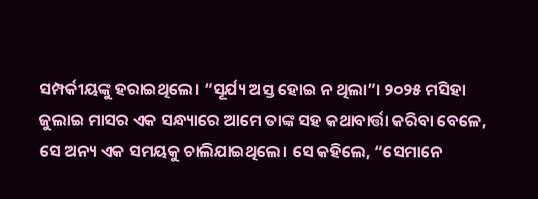ସମ୍ପର୍କୀୟଙ୍କୁ ହରାଇଥିଲେ। “ସୂର୍ଯ୍ୟ ଅସ୍ତ ହୋଇ ନ ଥିଲା”। ୨୦୨୫ ମସିହା ଜୁଲାଇ ମାସର ଏକ ସନ୍ଧ୍ୟାରେ ଆମେ ତାଙ୍କ ସହ କଥାବାର୍ତ୍ତା କରିବା ବେଳେ, ସେ ଅନ୍ୟ ଏକ ସମୟକୁ ଚାଲିଯାଇଥିଲେ। ସେ କହିଲେ, “ସେମାନେ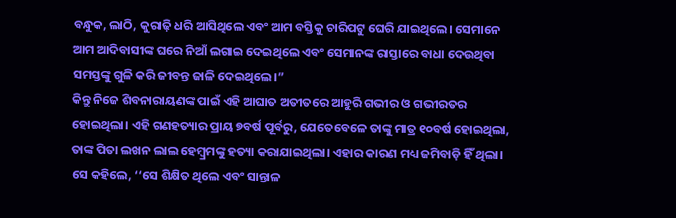ବନ୍ଧୁକ, ଲାଠି, କୁରାଢ଼ି ଧରି ଆସିଥିଲେ ଏବଂ ଆମ ବସ୍ତିକୁ ଚାରିପଟୁ ଘେରି ଯାଇଥିଲେ। ସେମାନେ ଆମ ଆଦିବାସୀଙ୍କ ଘରେ ନିଆଁ ଲଗାଇ ଦେଇଥିଲେ ଏବଂ ସେମାନଙ୍କ ରାସ୍ତାରେ ବାଧା ଦେଉଥିବା ସମସ୍ତଙ୍କୁ ଗୁଳି କରି ଜୀବନ୍ତ ଜାଳି ଦେଇଥିଲେ।”
କିନ୍ତୁ ନିଜେ ଶିବନାରାୟଣଙ୍କ ପାଇଁ ଏହି ଆଘାତ ଅତୀତରେ ଆହୁରି ଗଭୀର ଓ ଗଭୀରତର ହୋଇଥିଲା। ଏହି ଗଣହତ୍ୟାର ପ୍ରାୟ ୭ବର୍ଷ ପୂର୍ବରୁ, ଯେତେବେଳେ ତାଙ୍କୁ ମାତ୍ର ୧୦ବର୍ଷ ହୋଇଥିଲା, ତାଙ୍କ ପିତା ଲଖନ ଲାଲ ହେମ୍ବ୍ରମଙ୍କୁ ହତ୍ୟା କରାଯାଇଥିଲା। ଏହାର କାରଣ ମଧ୍ୟ ଜମିବାଡ଼ି ହିଁ ଥିଲା। ସେ କହିଲେ, ‘‘ସେ ଶିକ୍ଷିତ ଥିଲେ ଏବଂ ସାନ୍ତାଳ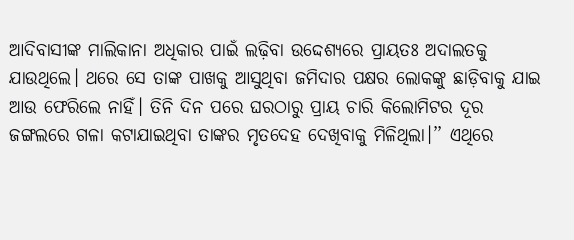ଆଦିବାସୀଙ୍କ ମାଲିକାନା ଅଧିକାର ପାଇଁ ଲଢ଼ିବା ଉଦ୍ଦେଶ୍ୟରେ ପ୍ରାୟତଃ ଅଦାଲତକୁ ଯାଉଥିଲେ। ଥରେ ସେ ତାଙ୍କ ପାଖକୁ ଆସୁଥିବା ଜମିଦାର ପକ୍ଷର ଲୋକଙ୍କୁ ଛାଡ଼ିବାକୁ ଯାଇ ଆଉ ଫେରିଲେ ନାହିଁ। ତିନି ଦିନ ପରେ ଘରଠାରୁ ପ୍ରାୟ ଚାରି କିଲୋମିଟର ଦୂର ଜଙ୍ଗଲରେ ଗଳା କଟାଯାଇଥିବା ତାଙ୍କର ମୃତଦେହ ଦେଖିବାକୁ ମିଳିଥିଲା।’’ ଏଥିରେ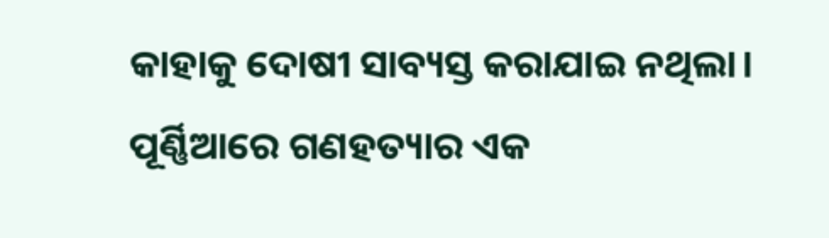କାହାକୁ ଦୋଷୀ ସାବ୍ୟସ୍ତ କରାଯାଇ ନଥିଲା।
ପୂର୍ଣ୍ଣିଆରେ ଗଣହତ୍ୟାର ଏକ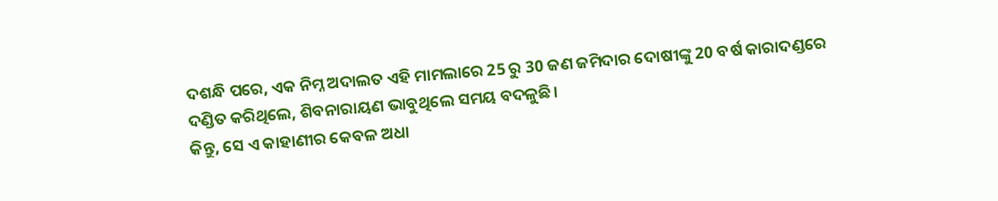ଦଶନ୍ଧି ପରେ, ଏକ ନିମ୍ନ ଅଦାଲତ ଏହି ମାମଲାରେ 25 ରୁ 30 ଜଣ ଜମିଦାର ଦୋଷୀଙ୍କୁ 20 ବର୍ଷ କାରାଦଣ୍ଡରେ ଦଣ୍ଡିତ କରିଥିଲେ, ଶିବନାରାୟଣ ଭାବୁଥିଲେ ସମୟ ବଦଳୁଛି।
କିନ୍ତୁ, ସେ ଏ କାହାଣୀର କେବଳ ଅଧା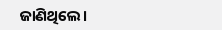ଜାଣିଥିଲେ।